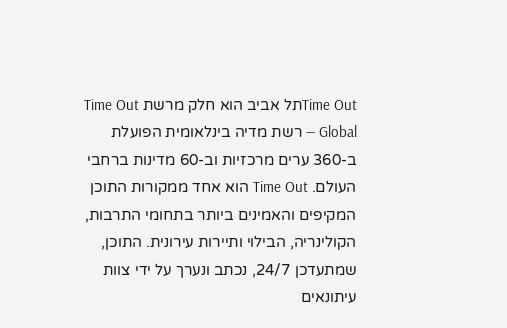Time Outתל אביב הוא חלק מרשת Time Out Global — רשת מדיה בינלאומית הפועלת ב-360 ערים מרכזיות וב-60 מדינות ברחבי העולם. Time Out הוא אחד ממקורות התוכן המקיפים והאמינים ביותר בתחומי התרבות, הקולינריה, הבילוי ותיירות עירונית. התוכן, שמתעדכן 24/7, נכתב ונערך על ידי צוות עיתונאים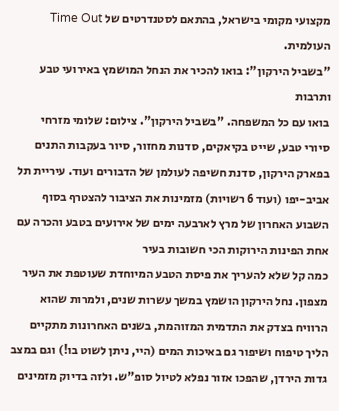מקצועי מקומי בישראל, בהתאם לסטנדרטים של Time Out העולמית.
"בשביל הירקון": בואו להכיר את הנחל המושמץ באירועי טבע ותרבות
בואו עם כל המשפחה. "בשביל הירקון". צילום: שלומי מזרחי
סיורי טבע, שייט בקיאקים, סדנות מחזור, סיור בעקבות התנים בפארק הירקון, סדנת חשיפה לעולמן של הדבורים ועוד. עיריית תל אביב-יפו (ועוד 6 רשויות) מזמינות את הציבור להצטרף בסוף השבוע האחרון של מרץ לארבעה ימים של אירועים בטבע והכרה עם אחת הפינות הירוקות הכי חשובות בעיר
כמה קל שלא להעריך את פיסת הטבע המיוחדת שעוטפת את העיר מצפון. נחל הירקון הושמץ במשך עשרות שנים, ולמרות שהוא הרוויח בצדק את התדמית המזוהמת, בשנים האחרונות מתקיים הליך טיפוח ושיפור גם באיכות המים (היי, ניתן לשוט בו!) וגם במצב גדות הירדן, שהפכו אזור נפלא לטיול סופ"ש. ולזה בדיוק מזמינים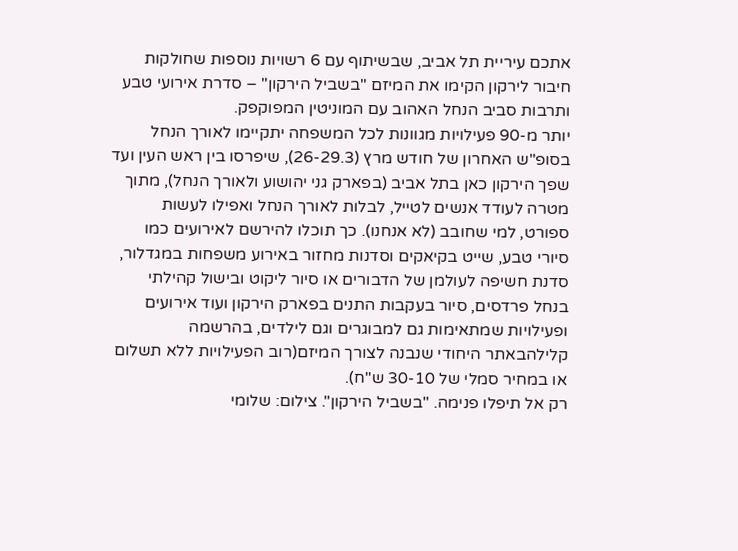אתכם עיריית תל אביב, שבשיתוף עם 6 רשויות נוספות שחולקות חיבור לירקון הקימו את המיזם "בשביל הירקון" – סדרת אירועי טבע ותרבות סביב הנחל האהוב עם המוניטין המפוקפק.
יותר מ-90 פעילויות מגוונות לכל המשפחה יתקיימו לאורך הנחל בסופ"ש האחרון של חודש מרץ (26-29.3), שיפרסו בין ראש העין ועד שפך הירקון כאן בתל אביב (בפארק גני יהושוע ולאורך הנחל), מתוך מטרה לעודד אנשים לטייל, לבלות לאורך הנחל ואפילו לעשות ספורט, למי שחובב (לא אנחנו). כך תוכלו להירשם לאירועים כמו סיורי טבע, שייט בקיאקים וסדנות מחזור באירוע משפחות במגדלור, סדנת חשיפה לעולמן של הדבורים או סיור ליקוט ובישול קהילתי בנחל פרדסים, סיור בעקבות התנים בפארק הירקון ועוד אירועים ופעילויות שמתאימות גם למבוגרים וגם לילדים, בהרשמה קלילהבאתר היחודי שנבנה לצורך המיזם(רוב הפעילויות ללא תשלום או במחיר סמלי של 30-10 ש"ח).
רק אל תיפלו פנימה. "בשביל הירקון". צילום: שלומי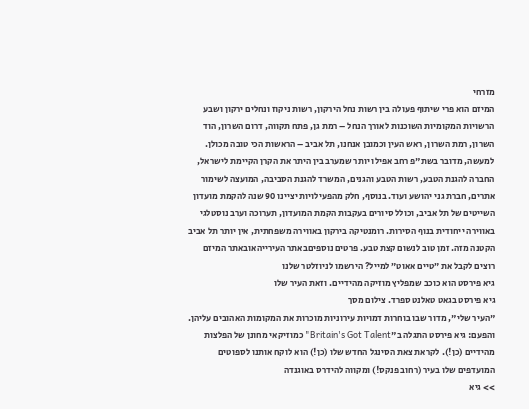מזרחי
המיזם הוא פרי שיתוף פעולה בין רשות נחל הירקון, רשות ניקוז ונחלים ירקון ושבע הרשויות המקומיות השוכנות לאורך הנחל – רמת גן, פתח תקווה, דרום השרון, הוד השרון, רמת השרון, ראש העין וכמובן אנחנו, תל אביב – הראשות הכי טובה מכולן. למעשה, מדובר בשת"פ רחב אפילו יותר שמערב בין היתר את הקרן הקיימת לישראל, החברה להגנת הטבע, רשות הטבע והגנים, המשרד להגנת הסביבה, המועצה לשימור אתרים, חברת גני יהושע ועוד. בנוסף, חלק מהפעילויות יציינו 90 שנה להקמת מועדון השייטים של תל אביב, וכולל סיורים בעקבות הקמת המועדון, תערוכה וערב נוסטלגי באווירה ייחודית בנוף הסירות. רומנטיקה בירקון באווירה משפחתית, אין יותר תל אביב הקטנה מזה. זמן טוב לנשום קצת טבע. פרטים נוספיםבאתר העירייהאובאתר המיזם
רוצים לקבל את ״טיים אאוט״ למייל? הירשמו לניוזלטר שלנו
גיא פירסט הוא כוכב שמפליץ מוזיקה מהידיים. וזאת העיר שלו
גיא פירסט בגאט טאלנט ספרד. צילום מסך
"העיר שלי", מדור שבו בוחרות דמויות עירוניות מוכרות את המקומות האהובים עליהן. והפעם: גיא פירסט התגלה ב"Britain's Got Talent" כמוזיקאי מחונן של הפלצות מהידיים (כן!). לקראת צאת הסינגל החדש שלו (כן!) הוא לוקח אותנו לספוטים המועדפים שלו בעיר (רחוב פנקס!) ומקווה להידרס באוגנדה
>> גיא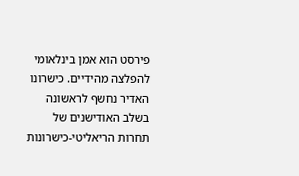פירסט הוא אמן בינלאומי להפלצה מהידיים. כישרונו האדיר נחשף לראשונה בשלב האודישנים של תחרות הריאליטי-כישרונות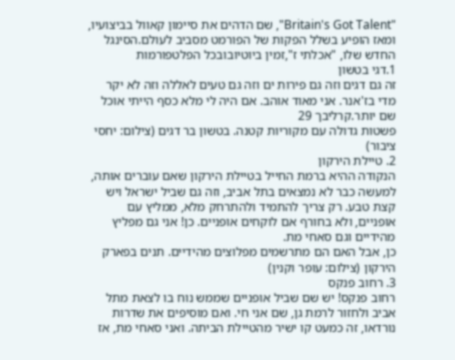"Britain's Got Talent", שם הדהים את סיימון קאוול בביצועיו, ומאז הופיע בשלל הפקות של הפורמט מסביב לעולם.הסינגל החדש שלו, "אכלתי ז",זמין ביוטיובובכל הפלטפורמות
1.דגי בטשון
זה גם דגים וזה גם פירות ים וזה גם טעים לאללה וזה לא יקר מדי בז'אנר. אני מאוד אוהב. אם היה לי מלא כסף הייתי אוכל שם יותר.קרליבך 29
פשטות גדולה עם מקוריות קטנה. בטשון בר דגים (צילום: יחסי ציבור)
2. טיילת הירקון
הנקודה ההיא ברמת החייל בטיילת הירקון שאם עוברים אותה, למעשה כבר לא נמצאים בתל אביב, וזה גם שביל ישראל ויש קצת טבע. רק צריך להתמיד ולהתרחק מלא, ממליץ עם אופניים, ולא בחורף אם לוקחים אופניים. כן! אני גם מפליץ מהידיים וגם סאחי מת.
כן, אבל האם הם מתרשמים מפלוצים מהידיים. תנים בפארק הירקון (צילום: עופר וקנין)
3. רחוב פנקס
רחוב פנקס! יש שם שביל אופניים שממש נוח בו לצאת מתל אביב ולחזור לרמת גן, שם אני חי. ואם מוסיפים את שדרות נורדאו, זה כמעט קו ישיר מהטיילת הביתה. ואני סאחי מת, אז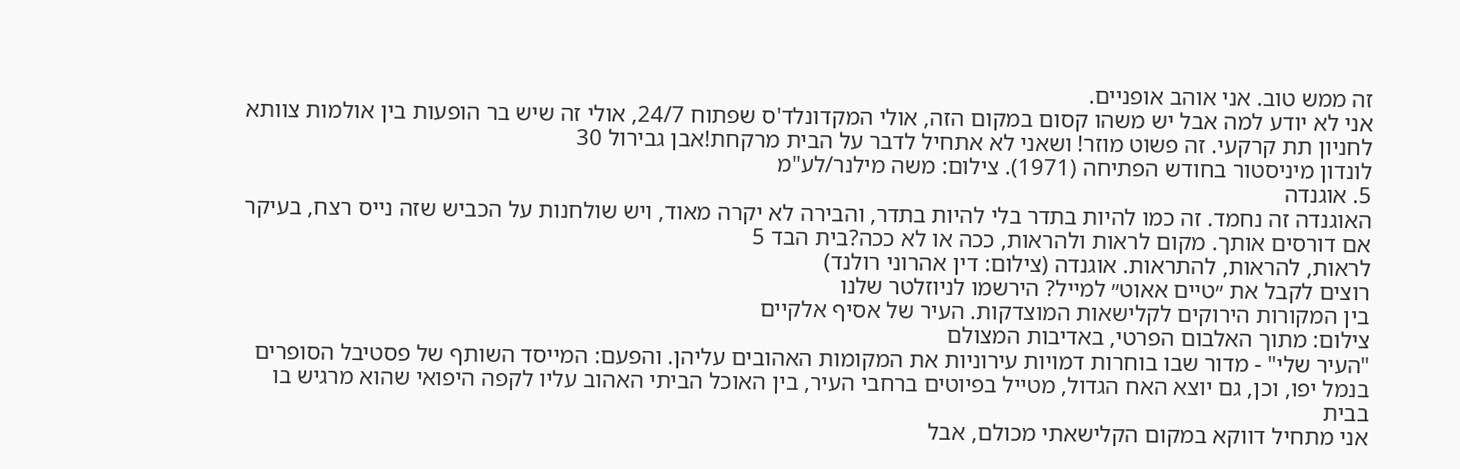זה ממש טוב. אני אוהב אופניים.
אני לא יודע למה אבל יש משהו קסום במקום הזה, אולי המקדונלד'ס שפתוח 24/7, אולי זה שיש בר הופעות בין אולמות צוותא לחניון תת קרקעי. זה פשוט מוזר! ושאני לא אתחיל לדבר על הבית מרקחת!אבן גבירול 30
לונדון מיניסטור בחודש הפתיחה (1971). צילום: משה מילנר/לע"מ
5. אוגנדה
האוגנדה זה נחמד. זה כמו להיות בתדר בלי להיות בתדר, והבירה לא יקרה מאוד, ויש שולחנות על הכביש שזה נייס רצח, בעיקר אם דורסים אותך. מקום לראות ולהראות, ככה או לא ככה?בית הבד 5
לראות, להראות, להתראות. אוגנדה (צילום: דין אהרוני רולנד)
רוצים לקבל את ״טיים אאוט״ למייל? הירשמו לניוזלטר שלנו
בין המקורות הירוקים לקלישאות המוצדקות. העיר של אסיף אלקיים
צילום: מתוך האלבום הפרטי, באדיבות המצולם
"העיר שלי" - מדור שבו בוחרות דמויות עירוניות את המקומות האהובים עליהן. והפעם: המייסד השותף של פסטיבל הסופרים בנמל יפו, וכן, גם יוצא האח הגדול, מטייל בפיוטים ברחבי העיר, בין האוכל הביתי האהוב עליו לקפה היפואי שהוא מרגיש בו בבית
אני מתחיל דווקא במקום הקלישאתי מכולם, אבל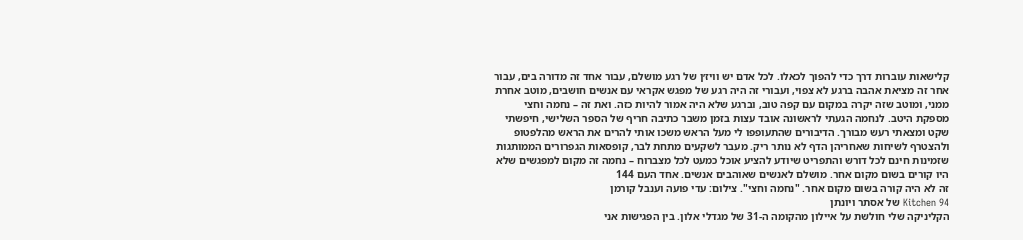קלישאות עוברות דרך כדי להפוך לכאלו. לכל אדם יש וויז׳ן של רגע מושלם, עבור אחד זה מדורה בים, עבור אחר זה מציאת אהבה ברגע לא צפוי, ועבורי זה היה רגע של מפגש אקראי עם אנשים חושבים, מוטב אחרת ממני, ומוטב שזה יקרה במקום עם קפה טוב, וברגע שלא היה אמור להיות כזה. ואת זה – נחמה וחצי מספקת היטב. לנחמה הגעתי לראשונה אובד עצות בזמן משבר כתיבה חריף של הספר השלישי, חיפשתי שקט ומצאתי רעש מבורך. הדיבורים שהתעופפו לי מעל הראש משכו אותי להרים את הראש מהלפטופ ולהצטרף לשיחות שאחריהן הדף לא נותר ריק. מעבר לשקעים מתחת לבר, קופסאות הגפרורים הממותגות שזמינות חינם לכל דורש והתפריט שיודע להציע אוכל כמעט לכל מצברוח – נחמה זה מקום למפגשים שלא היו קורים בשום מקום אחר. מושלם לאנשים שאוהבים אנשים. אחד העם 144
זה לא היה קורה בשום מקום אחר. "נחמה וחצי". צילום: עדי פועה וענבל קורמן
Kitchen 94 של אסתר ויונתן
הקליניקה שלי חולשת על איילון מהקומה ה-31 של מגדלי אלון. בין הפגישות אני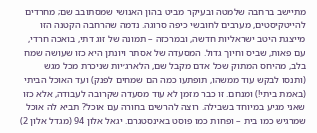מתיישב ברחבה שלמטה ובעיקר מביט בהון האנושי שמסתובב שם; מחרדים להייטקיסטים, מערבים לחובשי כיפה סרוגה. נדמה שהרחבה הקטנה הזו מייצגת היטב ישראליות חדשה, ובמרכזה – תמונה של זוג דתי, בואכה חרדי, עם פאות, שביס וחיוך גדול. המסעדה של אסתר ויונתן היא כזו שעושה שמח בלב, מהיחס המתוק שכל אדם מקבל שם, הלארג׳יות שניכרת מכל מגש (ותנסו לבקש עוד ממשהו, תופתעו כמה הם שמחים לפנק) ועד האוכל הביתי (באמת ביתי!) ומנחם. זו כבר מזמן לא עוד מסעדה שקרובה לעבודה, אלא כזו שאני מגיע במיוחד בשבילה. רוצה להרשים בחורה עם אוכל? תביא לה אוכל שמרגיש כמו בית – ופחות כמו פוסט באינסטגרם. יגאל אלון 94 (מגדל אלון 2)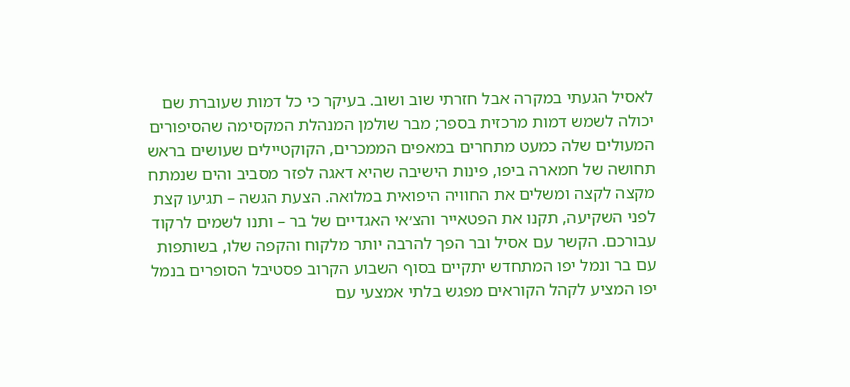לאסיל הגעתי במקרה אבל חזרתי שוב ושוב. בעיקר כי כל דמות שעוברת שם יכולה לשמש דמות מרכזית בספר; מבר שולמן המנהלת המקסימה שהסיפורים המעולים שלה כמעט מתחרים במאפים הממכרים, הקוקטיילים שעושים בראש תחושה של חמארה ביפו, פינות הישיבה שהיא דאגה לפזר מסביב והים שנמתח מקצה לקצה ומשלים את החוויה היפואית במלואה. הצעת הגשה – תגיעו קצת לפני השקיעה, תקנו את הפטאייר והצ׳אי האגדיים של בר – ותנו לשמים לרקוד עבורכם. הקשר עם אסיל ובר הפך להרבה יותר מלקוח והקפה שלו, בשותפות עם בר ונמל יפו המתחדש יתקיים בסוף השבוע הקרוב פסטיבל הסופרים בנמל יפו המציע לקהל הקוראים מפגש בלתי אמצעי עם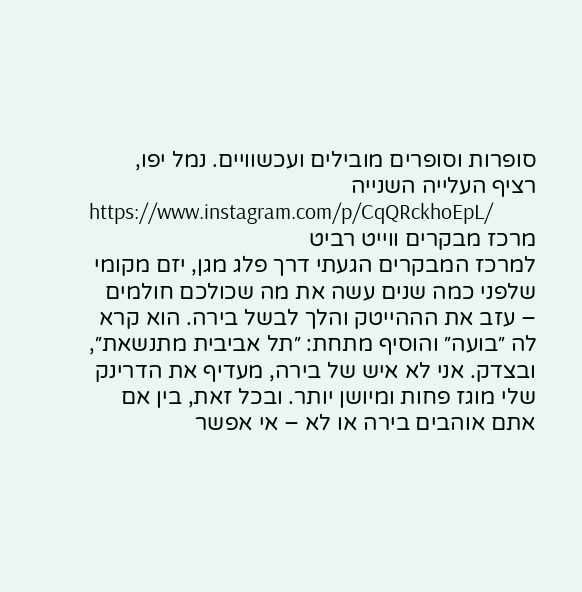סופרות וסופרים מובילים ועכשוויים. נמל יפו, רציף העלייה השנייה
https://www.instagram.com/p/CqQRckhoEpL/
מרכז מבקרים ווייט רביט
למרכז המבקרים הגעתי דרך פלג מגן, יזם מקומי שלפני כמה שנים עשה את מה שכולכם חולמים – עזב את הההייטק והלך לבשל בירה. הוא קרא לה ״בועה״ והוסיף מתחת: ״תל אביבית מתנשאת״, ובצדק. אני לא איש של בירה, מעדיף את הדרינק שלי מוגז פחות ומיושן יותר. ובכל זאת, בין אם אתם אוהבים בירה או לא – אי אפשר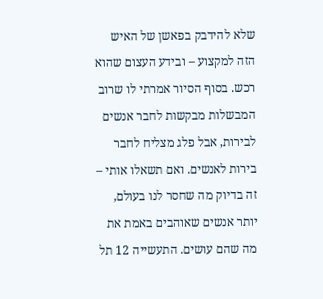שלא להידבק בפאשן של האיש הזה למקצוע – ובידע העצום שהוא רכש. בסוף הסיור אמרתי לו שרוב המבשלות מבקשות לחבר אנשים לבירות, אבל פלג מצליח לחבר בירות לאנשים. ואם תשאלו אותי – זה בדיוק מה שחסר לנו בעולם, יותר אנשים שאוהבים באמת את מה שהם עושים. התעשייה 12 תל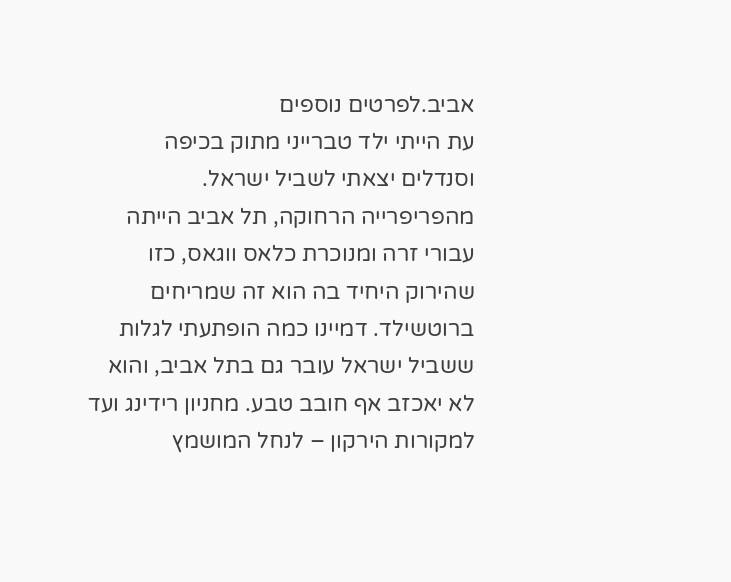אביב.לפרטים נוספים
עת הייתי ילד טברייני מתוק בכיפה וסנדלים יצאתי לשביל ישראל. מהפריפרייה הרחוקה, תל אביב הייתה עבורי זרה ומנוכרת כלאס ווגאס, כזו שהירוק היחיד בה הוא זה שמריחים ברוטשילד. דמיינו כמה הופתעתי לגלות ששביל ישראל עובר גם בתל אביב, והוא לא יאכזב אף חובב טבע. מחניון רידינג ועד למקורות הירקון – לנחל המושמץ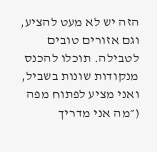הזה יש לא מעט להציע, וגם אזורים טובים לטבילה. תוכלו להכנס מנקודות שונות בשביל, ואני מציע לפתוח מפה (״מה אני מדריך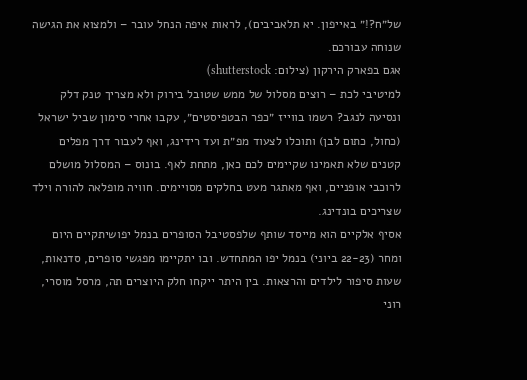של״ח?!״ באייפון. יא תלאביבים), לראות איפה הנחל עובר – ולמצוא את הגישה שנוחה עבורכם.
אגם בפארק הירקון (צילום: shutterstock)
למיטיבי לכת – רוצים מסלול של ממש שטובל בירוק ולא מצריך טנק דלק ונסיעה לנגב? רשמו בווייז ״כפר הבטפיסטים״, עקבו אחרי סימון שביל ישראל (כחול, כתום לבן) ותוכלו לצעוד מפ״ת ועד רידינג, ואף לעבור דרך מפלים קטנים שלא תאמינו שקיימים לכם כאן, מתחת לאף. בונוס – המסלול מושלם לרוכבי אופניים, ואף מאתגר מעט בחלקים מסויימים. חוויה מופלאה להורה וילד שצריכים בונדינג.
אסיף אלקיים הוא מייסד שותף שלפסטיבל הסופרים בנמל יפושיתקיים היום ומחר (22-23 ביוני) בנמל יפו המתחדש. ובו יתקיימו מפגשי סופרים, סדנאות, שעות סיפור לילדים והרצאות. בין היתר ייקחו חלק היוצרים תה, מרסל מוסרי, רוני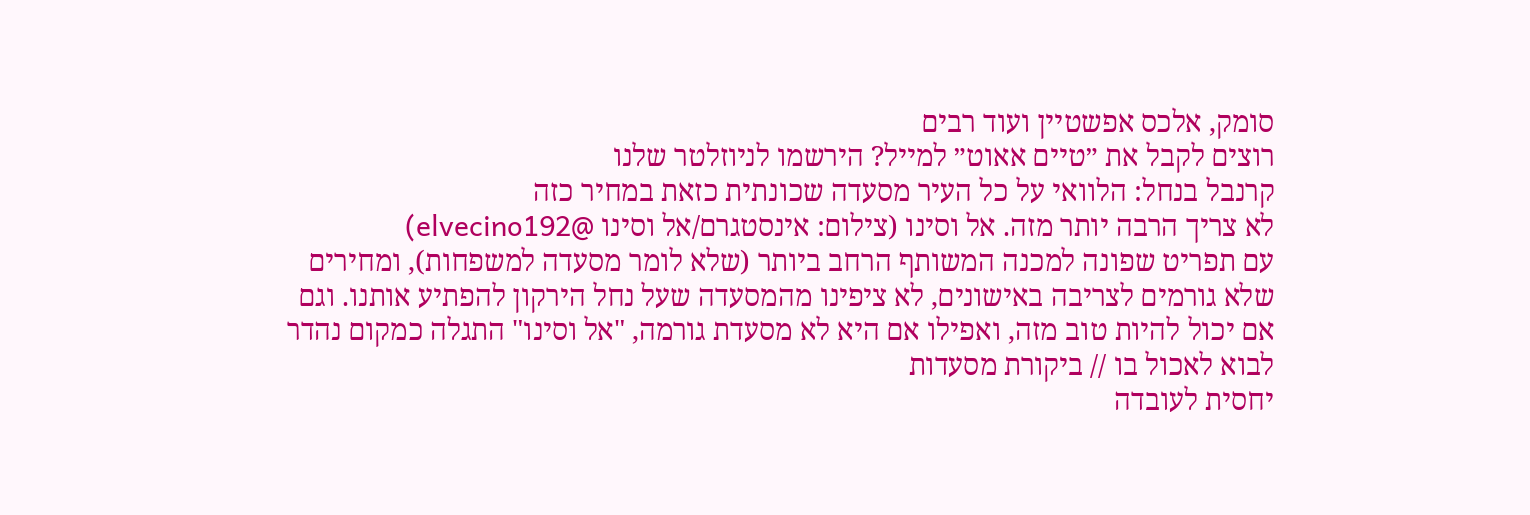סומק, אלכס אפשטיין ועוד רבים
רוצים לקבל את ״טיים אאוט״ למייל? הירשמו לניוזלטר שלנו
קרנבל בנחל: הלוואי על כל העיר מסעדה שכונתית כזאת במחיר כזה
לא צריך הרבה יותר מזה. אל וסינו (צילום: אינסטגרם/אל וסינו @elvecino192)
עם תפריט שפונה למכנה המשותף הרחב ביותר (שלא לומר מסעדה למשפחות), ומחירים שלא גורמים לצריבה באישונים, לא ציפינו מהמסעדה שעל נחל הירקון להפתיע אותנו. וגם אם יכול להיות טוב מזה, ואפילו אם היא לא מסעדת גורמה, "אל וסינו" התגלה כמקום נהדר לבוא לאכול בו // ביקורת מסעדות
יחסית לעובדה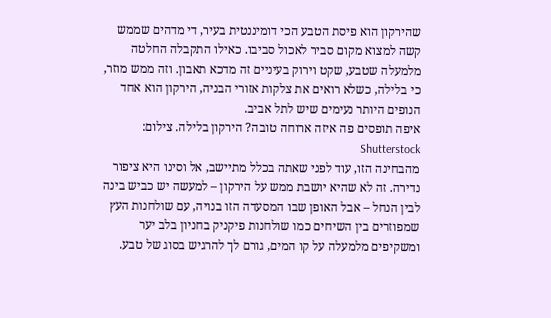שהירקון הוא פיסת הטבע הכי דומיננטית בעיר, די מדהים שממש קשה למצוא מקום סביר לאכול סביבו. כאילו התקבלה החלטה מלמעלה שטבע, שקט וירוק בעיניים זה מדכא תאבון. וזה ממש מוזר, כי בלילה, כשלא רואים את צלקות אזורי הבניה, הירקון הוא אחד הנופים היותר נעימים שיש לתל אביב.
איפה תופסים פה איזה ארוחה טובה? הירקון בלילה. צילום: Shutterstock
מהבחינה הזו, עוד לפני שאתה בכלל מתיישב, אל וסינו היא ציפור נדירה. זה לא שהיא יושבת ממש על הירקון – למעשה יש כביש בינה לבין הנחל – אבל האופן שבו המסעדה הזו בנויה, עם שולחנות העץ שמפוזרים בין השיחים כמו שולחנות פיקניק בחניון בלב יער ומשקיפים מלמעלה על קו המים, גורם לך להרגיש בסוג של טבע.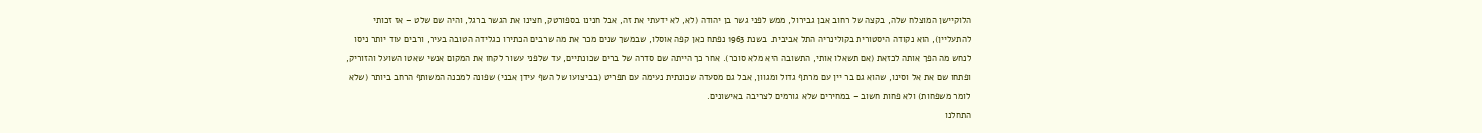הלוקיישן המוצלח שלה, בקצה של רחוב אבן גבירול, ממש לפני גשר בן יהודה (לא, לא ידעתי את זה, אבל חנינו בספורטק, חצינו את הגשר ברגל, והיה שם שלט – אז זכותי להתעליין), הוא נקודה היסטורית בקולינריה התל אביבית. בשנת 1963 נפתח כאן קפה אוסלו, שבמשך שנים מכר את מה שרבים הכתירו כגלידה הטובה בעיר, ורבים עוד יותר ניסו לנחש מה הפך אותה לכזאת (אם תשאלו אותי, התשובה היא מלא סוכר). אחר כך הייתה שם סדרה של ברים שכונתיים, עד שלפני עשור לקחו את המקום אנשי שאטו השועל והזוריק, ופתחו שם את אל וסינו, שהוא גם בר יין עם מרתף גדול ומגוון, אבל גם מסעדה שכונתית נעימה עם תפריט (בביצועו של השף עידן אבני) שפונה למכנה המשותף הרחב ביותר (שלא לומר משפחות) ולא פחות חשוב – במחירים שלא גורמים לצריבה באישונים.
התחלנו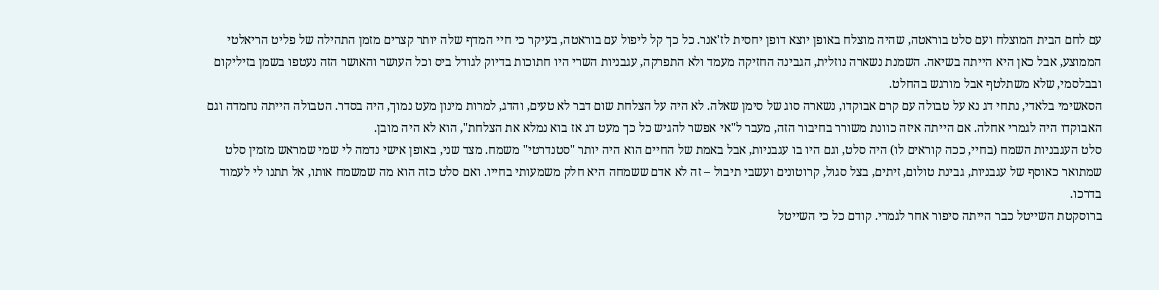עם לחם הבית המוצלח ועם סלט בוראטה, שהיה מוצלח באופן יוצא דופן יחסית לז'אנר. כל כך קל ליפול עם בוראטה, בעיקר כי חיי המדף שלה יותר קצרים מזמן התהילה של פליט הריאלטי הממוצע, אבל כאן היא הייתה בשיאה. השמנת נשארה נוזלית, הגבינה החזיקה מעמד ולא התפרקה, עגבניות השרי היו חתוכות בדיוק לגודל ביס וכל העושר והאושר הזה נעטפו בשמן בזיליקום ובבלסמי, שלא משתלטף אבל מורגש בהחלט.
הסאשימי בלאדי, נתחי דג נא על טבולה עם קרם אבוקדו, נשארה סוג של סימן שאלה. לא היה על הצלחת שום דבר לא טעים, והדג, למרות מינון מעט נמוך, היה בסדר. הטבולה הייתה נחמדה וגם האבוקדו היה לגמרי אחלה. אם הייתה איזה כוונת משורר בחיבור הזה, מעבר ל"אי אפשר להגיש כל כך מעט דג אז בוא נמלא את הצלחת", הוא לא היה מובן.
סלט העגבניות השמח (בחיי, ככה קוראים לו) היה סלט, וגם היו בו עגבניות, אבל באמת של החיים הוא היה יותר "סטנדרטי" משמח. מצד שני, באופן אישי נדמה לי שמי שמראש מזמין סלט שמתואר כאוסף של עגבניות, גבינת טולום, זיתים, בצל סגול, קרוטונים ועשבי תיבול – זה לא אדם ששמחה היא חלק משמעותי בחייו. ואם סלט כזה הוא מה שמשמח אותו, אל תתנו לי לעמוד בדרכו.
ברוסקטת השייטל כבר הייתה סיפור אחר לגמרי. קודם כל כי השייטל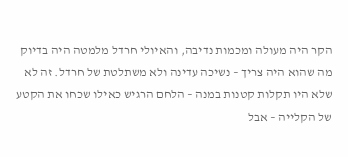הקר היה מעולה ומכמות נדיבה, והאיולי חרדל מלמטה היה בדיוק מה שהוא היה צריך – נשיכה עדינה ולא משתלטת של חרדל. זה לא שלא היו תקלות קטנות במנה – הלחם הרגיש כאילו שכחו את הקטע של הקלייה – אבל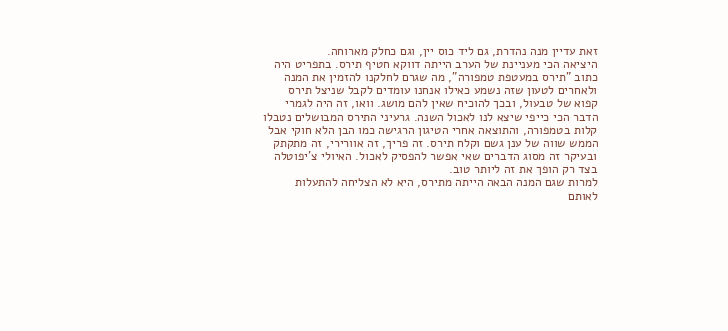זאת עדיין מנה נהדרת, גם ליד כוס יין, וגם כחלק מארוחה.
היציאה הכי מעניינת של הערב הייתה דווקא חטיף תירס. בתפריט היה כתוב "תירס במעטפת טמפורה", מה שגרם לחלקנו להזמין את המנה ולאחרים לטעון שזה נשמע כאילו אנחנו עומדים לקבל שניצל תירס קפוא של טבעול, ובכך להוכיח שאין להם מושג. וואו, זה היה לגמרי הדבר הכי כייפי שיצא לנו לאכול השנה. גרעיני התירס המבושלים נטבלו קלות בטמפורה, והתוצאה אחרי הטיגון הרגישה כמו הבן הלא חוקי אבל הממש שווה של ענן גשם וקלח תירס. זה פריך, זה אוורירי, זה מתקתק ובעיקר זה מסוג הדברים שאי אפשר להפסיק לאכול. האיולי צ'יפוטלה בצד רק הופך את זה ליותר טוב.
למרות שגם המנה הבאה הייתה מתירס, היא לא הצליחה להתעלות לאותם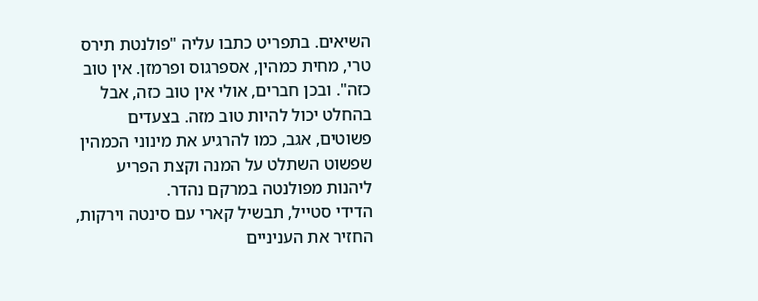השיאים. בתפריט כתבו עליה "פולנטת תירס טרי, מחית כמהין, אספרגוס ופרמזן. אין טוב כזה". ובכן חברים, אולי אין טוב כזה, אבל בהחלט יכול להיות טוב מזה. בצעדים פשוטים, אגב, כמו להרגיע את מינוני הכמהין שפשוט השתלט על המנה וקצת הפריע ליהנות מפולנטה במרקם נהדר.
הדידי סטייל, תבשיל קארי עם סינטה וירקות, החזיר את העניניים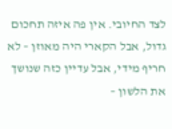לצד החיובי. אין פה איזה תחכום גדול, אבל הקארי היה מאוזן – לא חריף מידי, אבל עדיין כזה שנושך את הלשון –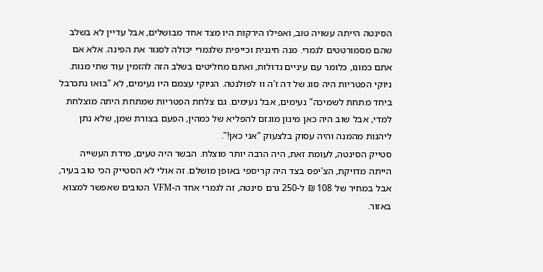הסינטה הייתה עשויה טוב, ואפילו הירקות היו מצד אחד מבושלים, אבל עדיין לא בשלב שהם מסמורטטים לגמרי. מנה חיננית וכייפית שלגמרי יכולה לסגור את הפינה. אלא אם אתם כמונו, כלומר עם עיניים גדולות, ואתם מחליטים בשלב הזה להזמין עוד שתי מנות.
ניוקי הפטריות היה סוג של דה ז'ה וו לפולנטה. הניוקי עצמם היו נעימים, לא "בואו נתכרבל ביחד מתחת לשמיכה" נעימים, אבל נעימים. גם צלחת הפטריות שמתחת היתה מוצלחת למדי, אבל שוב היה כאן מינון מוגזם להפליא של כמהין, הפעם בצורת שמן, שלא נתן ליהנות מהמנה והיה עסוק בלצעוק "אני כאן!".
סטייק הסינטה, לעומת זאת, היה הרבה יותר מוצלח. הבשר היה טעים, מידת העשייה הייתה מדויקת, הצ'יפס בצד היה קריספי באופן מושלם. זה אולי לא הסטייק הכי טוב בעיר, אבל במחיר של 108 ₪ ל-250 גרם סינטה, זה לגמרי אחד ה-VFM הטובים שאפשר למצוא באזור.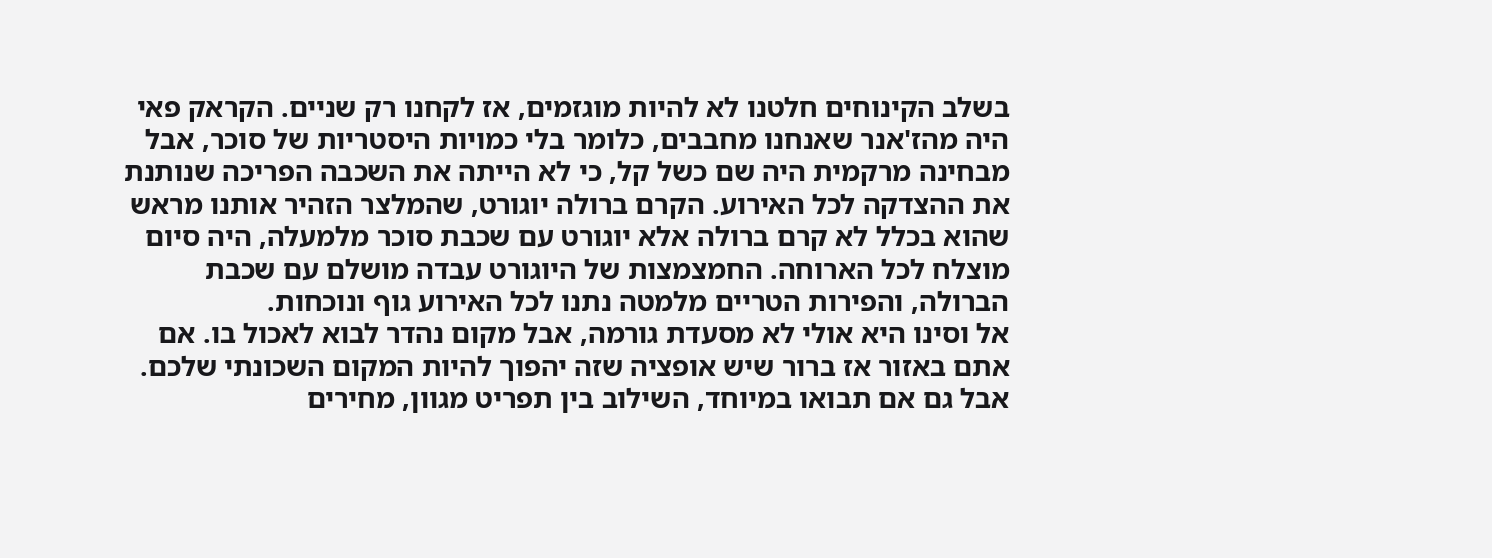בשלב הקינוחים חלטנו לא להיות מוגזמים, אז לקחנו רק שניים. הקראק פאי היה מהז'אנר שאנחנו מחבבים, כלומר בלי כמויות היסטריות של סוכר, אבל מבחינה מרקמית היה שם כשל קל, כי לא הייתה את השכבה הפריכה שנותנת את ההצדקה לכל האירוע. הקרם ברולה יוגורט, שהמלצר הזהיר אותנו מראש שהוא בכלל לא קרם ברולה אלא יוגורט עם שכבת סוכר מלמעלה, היה סיום מוצלח לכל הארוחה. החמצמצות של היוגורט עבדה מושלם עם שכבת הברולה, והפירות הטריים מלמטה נתנו לכל האירוע גוף ונוכחות.
אל וסינו היא אולי לא מסעדת גורמה, אבל מקום נהדר לבוא לאכול בו. אם אתם באזור אז ברור שיש אופציה שזה יהפוך להיות המקום השכונתי שלכם. אבל גם אם תבואו במיוחד, השילוב בין תפריט מגוון, מחירים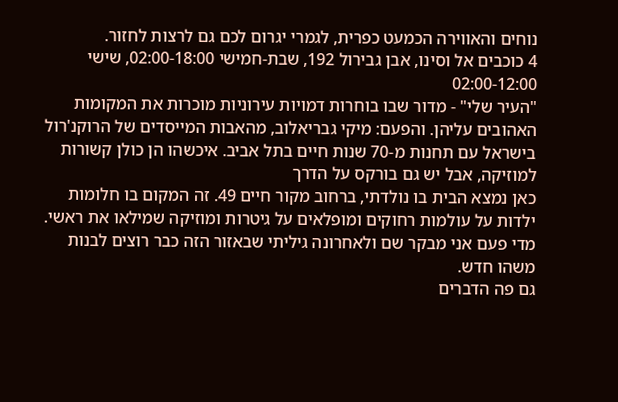נוחים והאווירה הכמעט כפרית, לגמרי יגרום לכם גם לרצות לחזור.
4 כוכבים אל וסינו, אבן גבירול 192, שבת-חמישי 02:00-18:00, שישי 02:00-12:00
"העיר שלי" - מדור שבו בוחרות דמויות עירוניות מוכרות את המקומות האהובים עליהן. והפעם: מיקי גבריאלוב, מהאבות המייסדים של הרוקנ'רול בישראל עם תחנות מ-70 שנות חיים בתל אביב. איכשהו הן כולן קשורות למוזיקה, אבל יש גם בורקס על הדרך
כאן נמצא הבית בו נולדתי, ברחוב מקור חיים 49. זה המקום בו חלומות ילדות על עולמות רחוקים ומופלאים על גיטרות ומוזיקה שמילאו את ראשי. מדי פעם אני מבקר שם ולאחרונה גיליתי שבאזור הזה כבר רוצים לבנות משהו חדש.
גם פה הדברים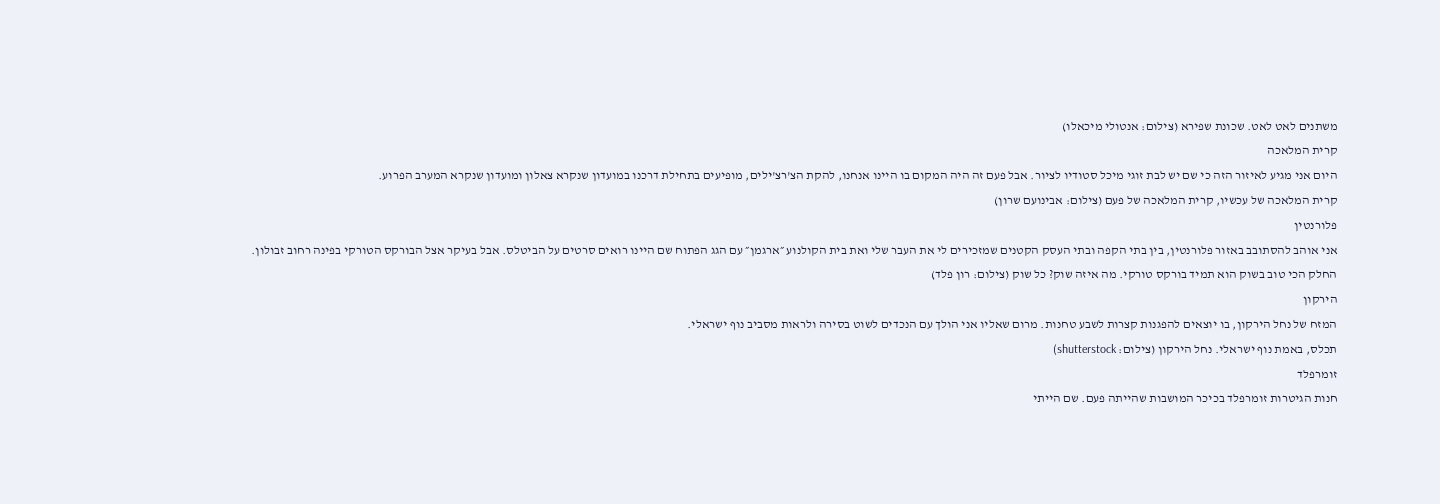משתנים לאט לאט. שכונת שפירא (צילום: אנטולי מיכאלו)
קרית המלאכה
היום אני מגיע לאיזור הזה כי שם יש לבת זוגי מיכל סטודיו לציור. אבל פעם זה היה המקום בו היינו אנחנו, להקת הצ'רצ'ילים, מופיעים בתחילת דרכנו במועדון שנקרא צאלון ומועדון שנקרא המערב הפרוע.
קרית המלאכה של עכשיו, קרית המלאכה של פעם (צילום: אבינועם שרון)
פלורנטין
אני אוהב להסתובב באזור פלורנטין, בין בתי הקפה ובתי העסק הקטנים שמזכירים לי את העבר שלי ואת בית הקולנוע ״ארגמן״ עם הגג הפתוח שם היינו רואים סרטים על הביטלס. אבל בעיקר אצל הבורקס הטורקי בפינה רחוב זבולון.
החלק הכי טוב בשוק הוא תמיד בורקס טורקי. מה איזה שוק? כל שוק (צילום: רון פלד)
הירקון
המזח של נחל הירקון, בו יוצאים להפגנות קצרות לשבע טחנות. מרום שאליו אני הולך עם הנכדים לשוט בסירה ולראות מסביב נוף ישראלי.
תכלס, באמת נוף ישראלי. נחל הירקון (צילום: shutterstock)
זומרפלד
חנות הגיטרות זומרפלד בכיכר המושבות שהייתה פעם. שם הייתי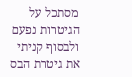מסתכל על הגיטרות נפעם ולבסוף קניתי את גיטרת הבס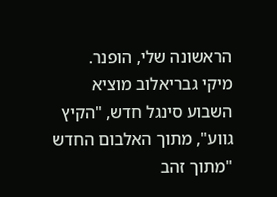הראשונה שלי, הופנר.
מיקי גבריאלוב מוציא השבוע סינגל חדש, "הקיץ גווע", מתוך האלבום החדש "מתוך זהב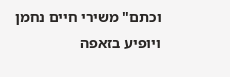וכתם" משירי חיים נחמן ויופיע בזאפה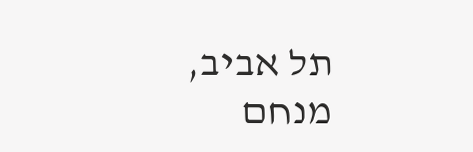תל אביב, מנחם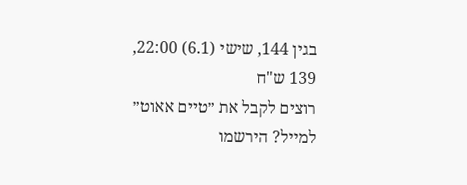בגין 144, שישי (6.1) 22:00, 139 ש"ח
רוצים לקבל את ״טיים אאוט״ למייל? הירשמו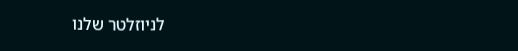לניוזלטר שלנו